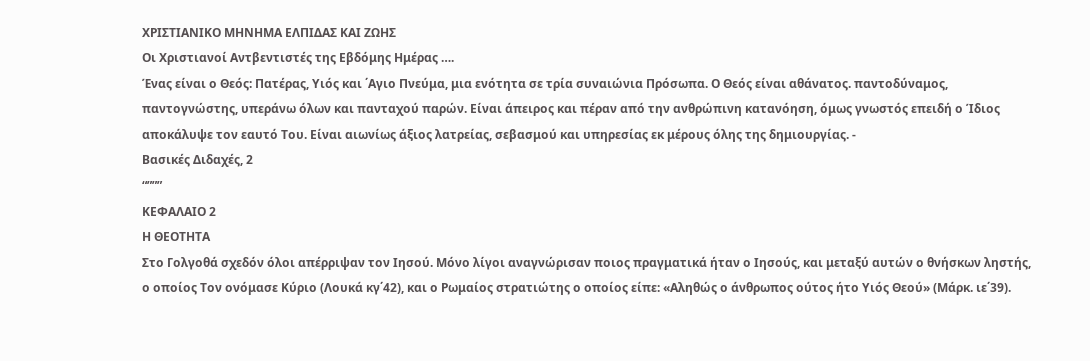ΧΡΙΣΤΙΑΝΙΚΟ ΜΗΝΗΜΑ ΕΛΠΙΔΑΣ ΚΑΙ ΖΩΗΣ
Οι Χριστιανοί Αντβεντιστές της Εβδόμης Ημέρας ….
Ένας είναι ο Θεός: Πατέρας, Υιός και ΄Αγιο Πνεύμα, μια ενότητα σε τρία συναιώνια Πρόσωπα. Ο Θεός είναι αθάνατος. παντοδύναμος, παντογνώστης, υπεράνω όλων και πανταχού παρών. Είναι άπειρος και πέραν από την ανθρώπινη κατανόηση, όμως γνωστός επειδή ο Ίδιος αποκάλυψε τον εαυτό Του. Είναι αιωνίως άξιος λατρείας, σεβασμού και υπηρεσίας εκ μέρους όλης της δημιουργίας. -
Βασικές Διδαχές, 2
“”””
ΚΕΦΑΛΑΙΟ 2
Η ΘΕΟΤΗΤΑ
Στο Γολγοθά σχεδόν όλοι απέρριψαν τον Ιησού. Μόνο λίγοι αναγνώρισαν ποιος πραγματικά ήταν ο Ιησούς, και μεταξύ αυτών ο θνήσκων ληστής, ο οποίος Τον ονόμασε Κύριο (Λουκά κγ΄42), και ο Ρωμαίος στρατιώτης ο οποίος είπε: «Αληθώς ο άνθρωπος ούτος ήτο Υιός Θεού» (Μάρκ. ιε΄39).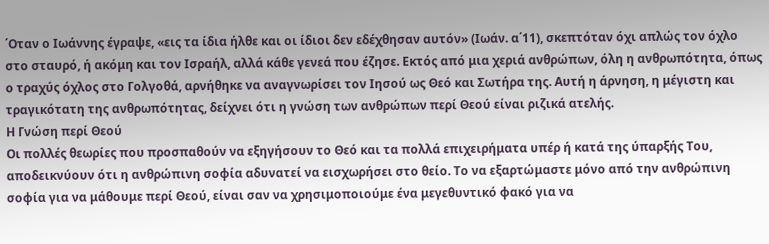΄Οταν ο Ιωάννης έγραψε, «εις τα ίδια ήλθε και οι ίδιοι δεν εδέχθησαν αυτόν» (Ιωάν. α΄11), σκεπτόταν όχι απλώς τον όχλο στο σταυρό, ή ακόμη και τον Ισραήλ, αλλά κάθε γενεά που έζησε. Εκτός από μια χεριά ανθρώπων, όλη η ανθρωπότητα, όπως ο τραχύς όχλος στο Γολγοθά, αρνήθηκε να αναγνωρίσει τον Ιησού ως Θεό και Σωτήρα της. Αυτή η άρνηση, η μέγιστη και τραγικότατη της ανθρωπότητας, δείχνει ότι η γνώση των ανθρώπων περί Θεού είναι ριζικά ατελής.
Η Γνώση περί Θεού
Οι πολλές θεωρίες που προσπαθούν να εξηγήσουν το Θεό και τα πολλά επιχειρήματα υπέρ ή κατά της ύπαρξής Του, αποδεικνύουν ότι η ανθρώπινη σοφία αδυνατεί να εισχωρήσει στο θείο. Το να εξαρτώμαστε μόνο από την ανθρώπινη σοφία για να μάθουμε περί Θεού, είναι σαν να χρησιμοποιούμε ένα μεγεθυντικό φακό για να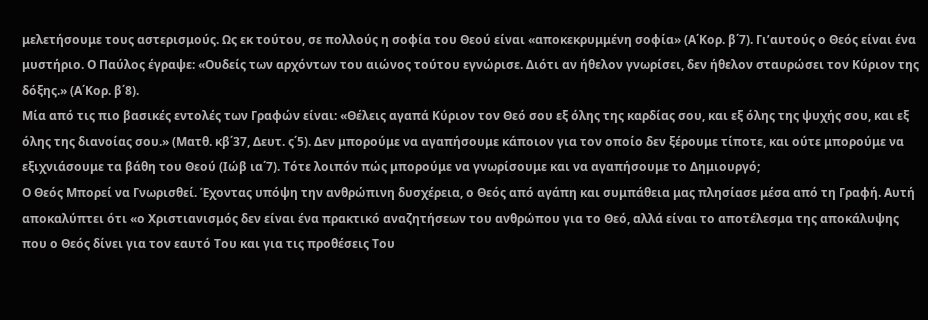μελετήσουμε τους αστερισμούς. Ως εκ τούτου, σε πολλούς η σοφία του Θεού είναι «αποκεκρυμμένη σοφία» (Α΄Κορ. β΄7). Γι’αυτούς ο Θεός είναι ένα μυστήριο. Ο Παύλος έγραψε: «Ουδείς των αρχόντων του αιώνος τούτου εγνώρισε. Διότι αν ήθελον γνωρίσει, δεν ήθελον σταυρώσει τον Κύριον της δόξης.» (Α΄Κορ. β΄8).
Μία από τις πιο βασικές εντολές των Γραφών είναι: «Θέλεις αγαπά Κύριον τον Θεό σου εξ όλης της καρδίας σου, και εξ όλης της ψυχής σου, και εξ όλης της διανοίας σου.» (Ματθ. κβ΄37, Δευτ. ς΄5). Δεν μπορούμε να αγαπήσουμε κάποιον για τον οποίο δεν ξέρουμε τίποτε, και ούτε μπορούμε να εξιχνιάσουμε τα βάθη του Θεού (Ιώβ ια΄7). Τότε λοιπόν πώς μπορούμε να γνωρίσουμε και να αγαπήσουμε το Δημιουργό;
Ο Θεός Μπορεί να Γνωρισθεί. Έχοντας υπόψη την ανθρώπινη δυσχέρεια, ο Θεός από αγάπη και συμπάθεια μας πλησίασε μέσα από τη Γραφή. Αυτή αποκαλύπτει ότι «ο Χριστιανισμός δεν είναι ένα πρακτικό αναζητήσεων του ανθρώπου για το Θεό, αλλά είναι το αποτέλεσμα της αποκάλυψης που ο Θεός δίνει για τον εαυτό Του και για τις προθέσεις Του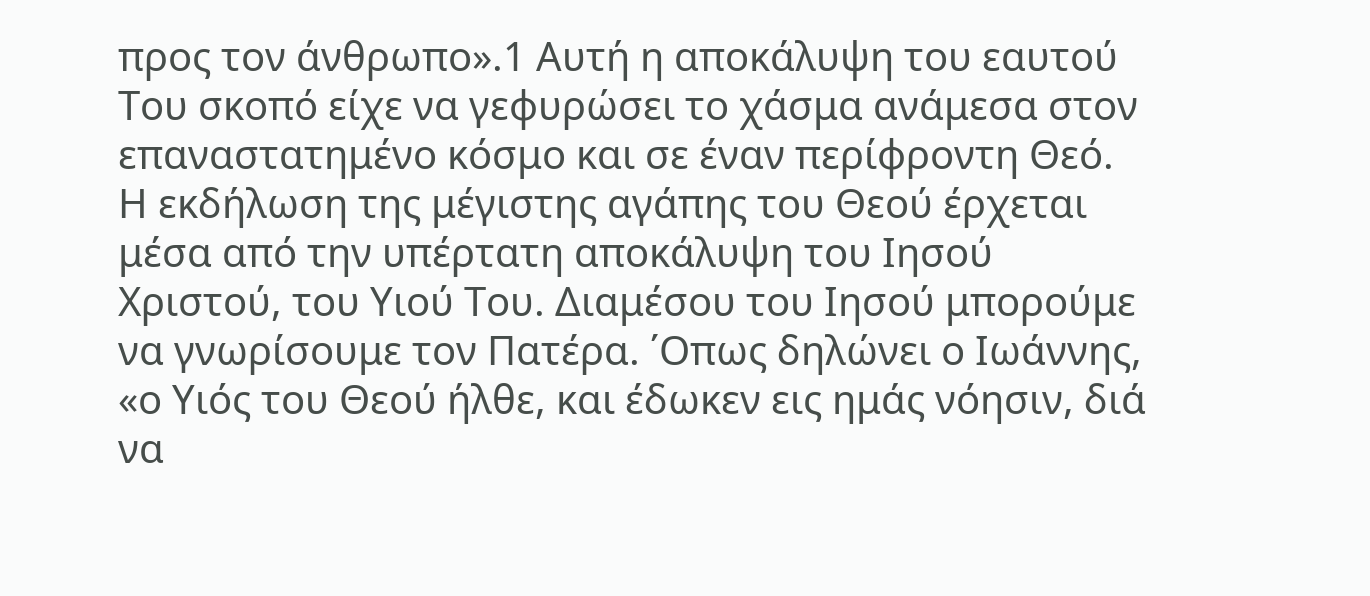προς τον άνθρωπο».1 Αυτή η αποκάλυψη του εαυτού Του σκοπό είχε να γεφυρώσει το χάσμα ανάμεσα στον επαναστατημένο κόσμο και σε έναν περίφροντη Θεό.
Η εκδήλωση της μέγιστης αγάπης του Θεού έρχεται μέσα από την υπέρτατη αποκάλυψη του Ιησού Χριστού, του Υιού Του. Διαμέσου του Ιησού μπορούμε να γνωρίσουμε τον Πατέρα. ΄Οπως δηλώνει ο Ιωάννης, «ο Υιός του Θεού ήλθε, και έδωκεν εις ημάς νόησιν, διά να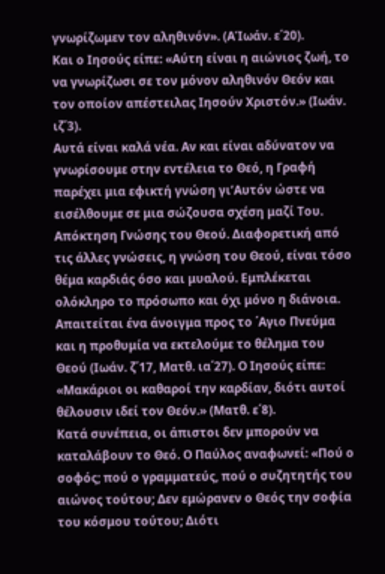γνωρίζωμεν τον αληθινόν». (ΑΊωάν. ε΄20).
Και ο Ιησούς είπε: «Αύτη είναι η αιώνιος ζωή, το να γνωρίζωσι σε τον μόνον αληθινόν Θεόν και τον οποίον απέστειλας Ιησούν Χριστόν.» (Ιωάν. ιζ΄3).
Αυτά είναι καλά νέα. Αν και είναι αδύνατον να γνωρίσουμε στην εντέλεια το Θεό, η Γραφή παρέχει μια εφικτή γνώση γι’Αυτόν ώστε να εισέλθουμε σε μια σώζουσα σχέση μαζί Του.
Απόκτηση Γνώσης του Θεού. Διαφορετική από τις άλλες γνώσεις, η γνώση του Θεού, είναι τόσο θέμα καρδιάς όσο και μυαλού. Εμπλέκεται ολόκληρο το πρόσωπο και όχι μόνο η διάνοια. Απαιτείται ένα άνοιγμα προς το ΄Αγιο Πνεύμα και η προθυμία να εκτελούμε το θέλημα του Θεού (Ιωάν. ζ΄17, Ματθ. ια΄27). Ο Ιησούς είπε: «Μακάριοι οι καθαροί την καρδίαν, διότι αυτοί θέλουσιν ιδεί τον Θεόν.» (Ματθ. ε΄8).
Κατά συνέπεια, οι άπιστοι δεν μπορούν να καταλάβουν το Θεό. Ο Παύλος αναφωνεί: «Πού ο σοφός; πού ο γραμματεύς, πού ο συζητητής του αιώνος τούτου; Δεν εμώρανεν ο Θεός την σοφία του κόσμου τούτου; Διότι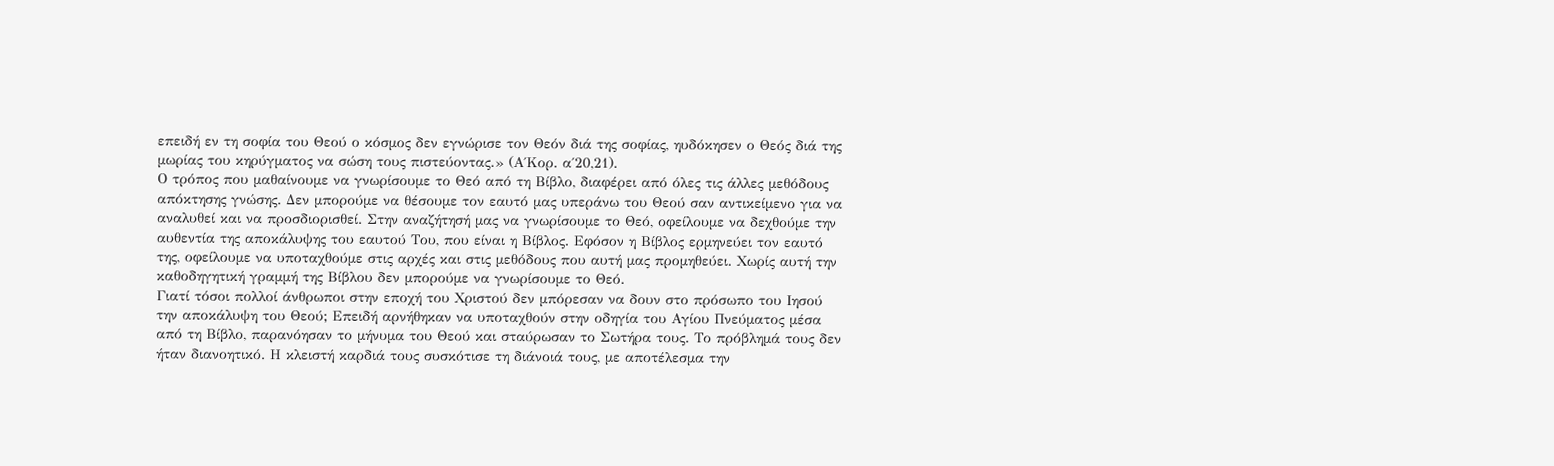επειδή εν τη σοφία του Θεού ο κόσμος δεν εγνώρισε τον Θεόν διά της σοφίας, ηυδόκησεν ο Θεός διά της μωρίας του κηρύγματος να σώση τους πιστεύοντας.» (Α΄Κορ. α΄20,21).
Ο τρόπος που μαθαίνουμε να γνωρίσουμε το Θεό από τη Βίβλο, διαφέρει από όλες τις άλλες μεθόδους απόκτησης γνώσης. Δεν μπορούμε να θέσουμε τον εαυτό μας υπεράνω του Θεού σαν αντικείμενο για να αναλυθεί και να προσδιορισθεί. Στην αναζήτησή μας να γνωρίσουμε το Θεό, οφείλουμε να δεχθούμε την αυθεντία της αποκάλυψης του εαυτού Του, που είναι η Βίβλος. Εφόσον η Βίβλος ερμηνεύει τον εαυτό της, οφείλουμε να υποταχθούμε στις αρχές και στις μεθόδους που αυτή μας προμηθεύει. Χωρίς αυτή την καθοδηγητική γραμμή της Βίβλου δεν μπορούμε να γνωρίσουμε το Θεό.
Γιατί τόσοι πολλοί άνθρωποι στην εποχή του Χριστού δεν μπόρεσαν να δουν στο πρόσωπο του Ιησού την αποκάλυψη του Θεού; Επειδή αρνήθηκαν να υποταχθούν στην οδηγία του Αγίου Πνεύματος μέσα από τη Βίβλο, παρανόησαν το μήνυμα του Θεού και σταύρωσαν το Σωτήρα τους. Το πρόβλημά τους δεν ήταν διανοητικό. Η κλειστή καρδιά τους συσκότισε τη διάνοιά τους, με αποτέλεσμα την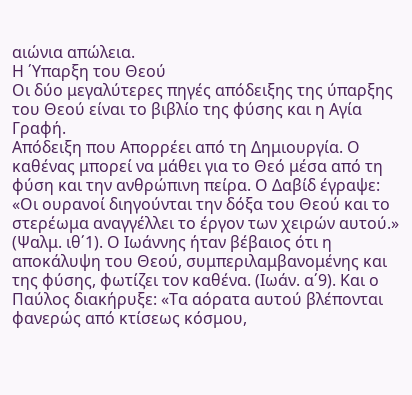αιώνια απώλεια.
Η ΄Υπαρξη του Θεού
Οι δύο μεγαλύτερες πηγές απόδειξης της ύπαρξης του Θεού είναι το βιβλίο της φύσης και η Αγία Γραφή.
Απόδειξη που Απορρέει από τη Δημιουργία. Ο καθένας μπορεί να μάθει για το Θεό μέσα από τη φύση και την ανθρώπινη πείρα. Ο Δαβίδ έγραψε: «Οι ουρανοί διηγούνται την δόξα του Θεού και το στερέωμα αναγγέλλει το έργον των χειρών αυτού.» (Ψαλμ. ιθ΄1). Ο Ιωάννης ήταν βέβαιος ότι η αποκάλυψη του Θεού, συμπεριλαμβανομένης και της φύσης, φωτίζει τον καθένα. (Ιωάν. α΄9). Και ο Παύλος διακήρυξε: «Τα αόρατα αυτού βλέπονται φανερώς από κτίσεως κόσμου,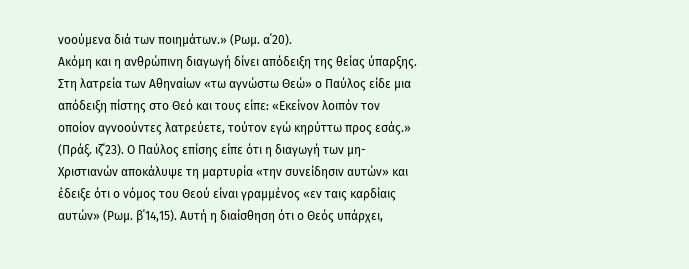νοούμενα διά των ποιημάτων.» (Ρωμ. α΄20).
Ακόμη και η ανθρώπινη διαγωγή δίνει απόδειξη της θείας ύπαρξης. Στη λατρεία των Αθηναίων «τω αγνώστω Θεώ» ο Παύλος είδε μια απόδειξη πίστης στο Θεό και τους είπε: «Εκείνον λοιπόν τον οποίον αγνοούντες λατρεύετε, τούτον εγώ κηρύττω προς εσάς.» (Πράξ. ιζ΄23). Ο Παύλος επίσης είπε ότι η διαγωγή των μη-Χριστιανών αποκάλυψε τη μαρτυρία «την συνείδησιν αυτών» και έδειξε ότι ο νόμος του Θεού είναι γραμμένος «εν ταις καρδίαις αυτών» (Ρωμ. β΄14,15). Αυτή η διαίσθηση ότι ο Θεός υπάρχει,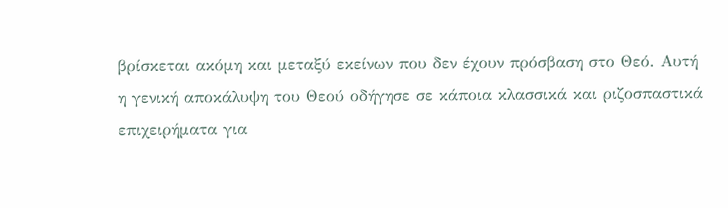βρίσκεται ακόμη και μεταξύ εκείνων που δεν έχουν πρόσβαση στο Θεό. Αυτή η γενική αποκάλυψη του Θεού οδήγησε σε κάποια κλασσικά και ριζοσπαστικά επιχειρήματα για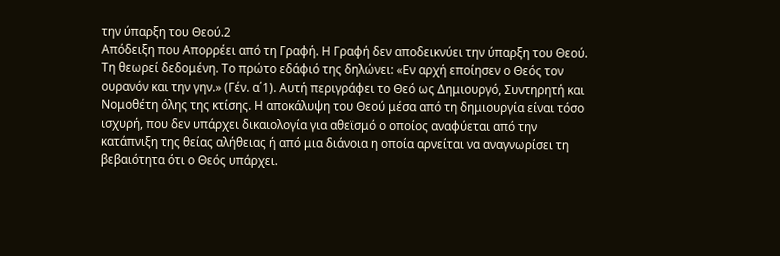την ύπαρξη του Θεού.2
Απόδειξη που Απορρέει από τη Γραφή. Η Γραφή δεν αποδεικνύει την ύπαρξη του Θεού. Τη θεωρεί δεδομένη. Το πρώτο εδάφιό της δηλώνει: «Εν αρχή εποίησεν ο Θεός τον ουρανόν και την γην.» (Γέν. α΄1). Αυτή περιγράφει το Θεό ως Δημιουργό, Συντηρητή και Νομοθέτη όλης της κτίσης. Η αποκάλυψη του Θεού μέσα από τη δημιουργία είναι τόσο ισχυρή, που δεν υπάρχει δικαιολογία για αθεϊσμό ο οποίος αναφύεται από την κατάπνιξη της θείας αλήθειας ή από μια διάνοια η οποία αρνείται να αναγνωρίσει τη βεβαιότητα ότι ο Θεός υπάρχει.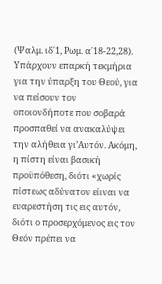(Ψαλμ. ιδ΄1, Ρωμ. α΄18-22,28).
Υπάρχουν επαρκή τεκμήρια για την ύπαρξη του Θεού, για να πείσουν τον οποιονδήποτε που σοβαρά προσπαθεί να ανακαλύψει την αλήθεια γι’Αυτόν. Ακόμη, η πίστη είναι βασική προϋπόθεση, διότι «χωρίς πίστεως αδύνατον είιναι να ευαρεστήση τις εις αυτόν, διότι ο προσερχόμενος εις τον Θεόν πρέπει να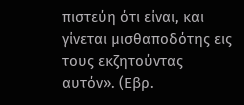πιστεύη ότι είναι, και γίνεται μισθαποδότης εις τους εκζητούντας αυτόν». (Εβρ.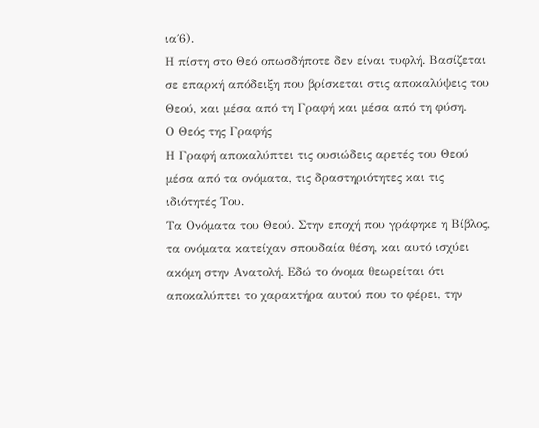ια΄6).
Η πίστη στο Θεό οπωσδήποτε δεν είναι τυφλή. Βασίζεται σε επαρκή απόδειξη που βρίσκεται στις αποκαλύψεις του Θεού, και μέσα από τη Γραφή και μέσα από τη φύση.
Ο Θεός της Γραφής
Η Γραφή αποκαλύπτει τις ουσιώδεις αρετές του Θεού μέσα από τα ονόματα, τις δραστηριότητες και τις ιδιότητές Του.
Τα Ονόματα του Θεού. Στην εποχή που γράφηκε η Βίβλος, τα ονόματα κατείχαν σπουδαία θέση, και αυτό ισχύει ακόμη στην Ανατολή. Εδώ το όνομα θεωρείται ότι αποκαλύπτει το χαρακτήρα αυτού που το φέρει, την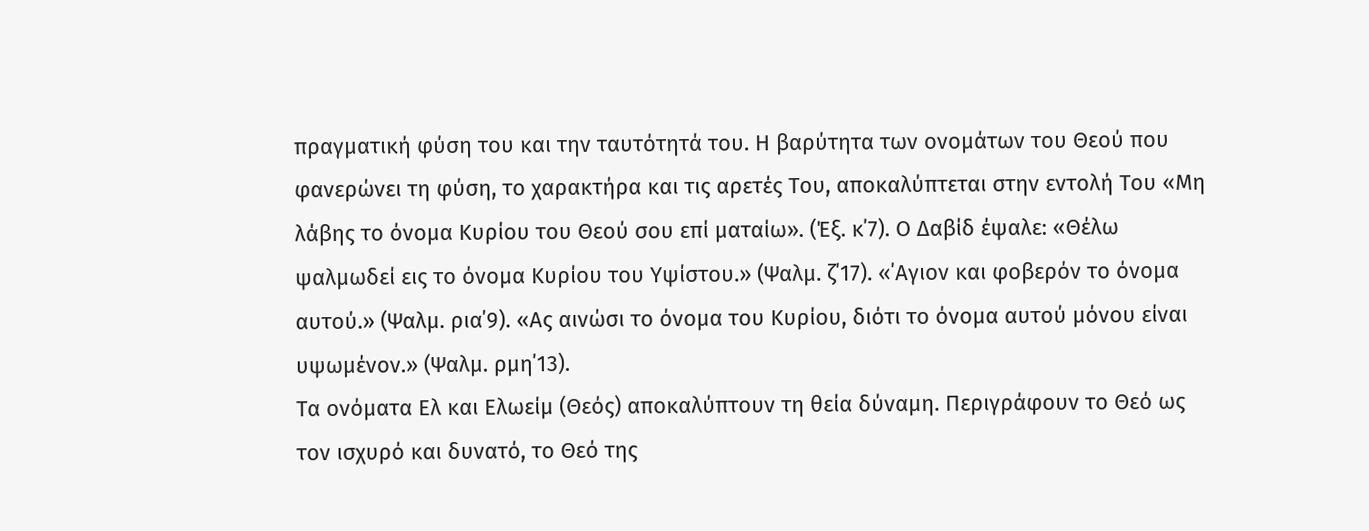πραγματική φύση του και την ταυτότητά του. Η βαρύτητα των ονομάτων του Θεού που φανερώνει τη φύση, το χαρακτήρα και τις αρετές Του, αποκαλύπτεται στην εντολή Του «Μη λάβης το όνομα Κυρίου του Θεού σου επί ματαίω». (Έξ. κ΄7). Ο Δαβίδ έψαλε: «Θέλω ψαλμωδεί εις το όνομα Κυρίου του Υψίστου.» (Ψαλμ. ζ΄17). «΄Αγιον και φοβερόν το όνομα αυτού.» (Ψαλμ. ρια΄9). «Ας αινώσι το όνομα του Κυρίου, διότι το όνομα αυτού μόνου είναι υψωμένον.» (Ψαλμ. ρμη΄13).
Τα ονόματα Ελ και Ελωείμ (Θεός) αποκαλύπτουν τη θεία δύναμη. Περιγράφουν το Θεό ως τον ισχυρό και δυνατό, το Θεό της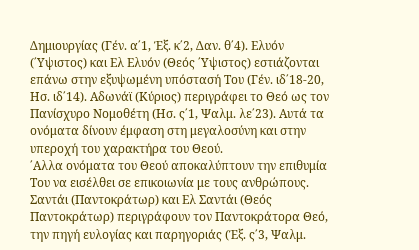Δημιουργίας (Γέν. α΄1, Έξ. κ΄2, Δαν. θ΄4). Ελυόν (΄Υψιστος) και Ελ Ελυόν (Θεός ΄Υψιστος) εστιάζονται επάνω στην εξυψωμένη υπόστασή Του (Γέν. ιδ΄18-20, Ησ. ιδ΄14). Αδωνάϊ (Κύριος) περιγράφει το Θεό ως τον Πανίσχυρο Νομοθέτη (Ησ. ς΄1, Ψαλμ. λε΄23). Αυτά τα ονόματα δίνουν έμφαση στη μεγαλοσύνη και στην υπεροχή του χαρακτήρα του Θεού.
΄Αλλα ονόματα του Θεού αποκαλύπτουν την επιθυμία Του να εισέλθει σε επικοιωνία με τους ανθρώπους. Σαντάι (Παντοκράτωρ) και Ελ Σαντάι (Θεός Παντοκράτωρ) περιγράφουν τον Παντοκράτορα Θεό, την πηγή ευλογίας και παρηγοριάς (Έξ. ς΄3, Ψαλμ.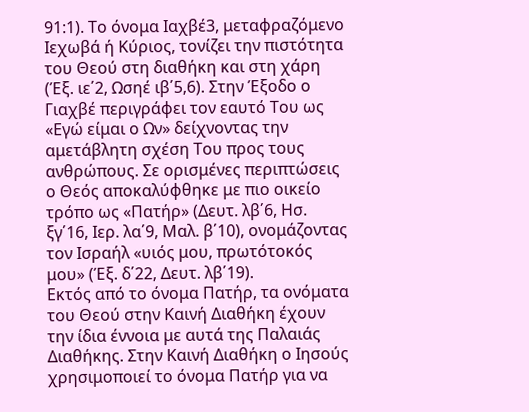91:1). Το όνομα Ιαχβέ3, μεταφραζόμενο Ιεχωβά ή Κύριος, τονίζει την πιστότητα του Θεού στη διαθήκη και στη χάρη (Έξ. ιε΄2, Ωσηέ ιβ΄5,6). Στην Έξοδο ο Γιαχβέ περιγράφει τον εαυτό Του ως «Εγώ είμαι ο Ων» δείχνοντας την αμετάβλητη σχέση Του προς τους ανθρώπους. Σε ορισμένες περιπτώσεις ο Θεός αποκαλύφθηκε με πιο οικείο τρόπο ως «Πατήρ» (Δευτ. λβ΄6, Ησ. ξγ΄16, Ιερ. λα΄9, Μαλ. β΄10), ονομάζοντας τον Ισραήλ «υιός μου, πρωτότοκός μου» (Έξ. δ΄22, Δευτ. λβ΄19).
Εκτός από το όνομα Πατήρ, τα ονόματα του Θεού στην Καινή Διαθήκη έχουν την ίδια έννοια με αυτά της Παλαιάς Διαθήκης. Στην Καινή Διαθήκη ο Ιησούς χρησιμοποιεί το όνομα Πατήρ για να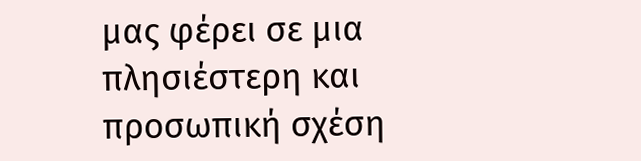μας φέρει σε μια πλησιέστερη και προσωπική σχέση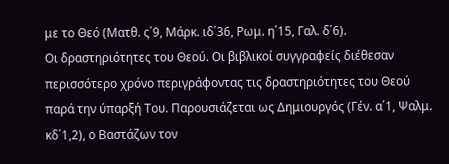με το Θεό (Ματθ. ς΄9, Μάρκ. ιδ΄36, Ρωμ. η΄15, Γαλ. δ΄6).
Οι δραστηριότητες του Θεού. Οι βιβλικοί συγγραφείς διέθεσαν περισσότερο χρόνο περιγράφοντας τις δραστηριότητες του Θεού παρά την ύπαρξή Του. Παρουσιάζεται ως Δημιουργός (Γέν. α΄1, Ψαλμ. κδ΄1,2), ο Βαστάζων τον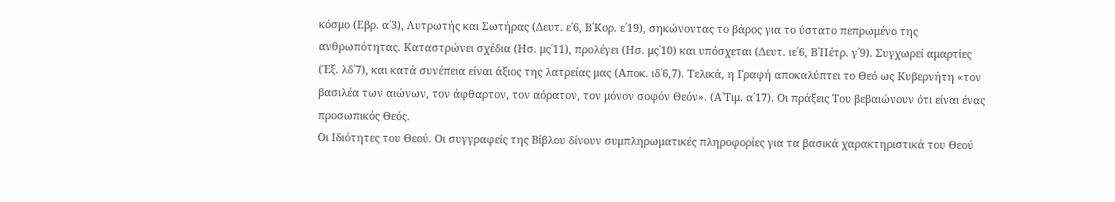κόσμο (Εβρ. α΄3), Λυτρωτής και Σωτήρας (Δευτ. ε΄6, Β΄Κορ. ε΄19), σηκώνοντας το βάρος για το ύστατο πεπρωμένο της ανθρωπότητας. Καταστρώνει σχέδια (Ησ. μς΄11), προλέγει (Ησ. μς΄10) και υπόσχεται (Δευτ. ιε΄6, Β΄Πέτρ. γ΄9). Συγχωρεί αμαρτίες (Έξ. λδ΄7), και κατά συνέπεια είναι άξιος της λατρείας μας (Αποκ. ιδ΄6,7). Τελικά, η Γραφή αποκαλύπτει το Θεό ως Κυβερνήτη «τον βασιλέα των αιώνων, τον άφθαρτον, τον αόρατον, τον μόνον σοφόν Θεόν». (Α΄Τιμ. α΄17). Οι πράξεις Του βεβαιώνουν ότι είναι ένας προσωπικός Θεός.
Οι Ιδιότητες του Θεού. Οι συγγραφείς της Βίβλου δίνουν συμπληρωματικές πληροφορίες για τα βασικά χαρακτηριστικά του Θεού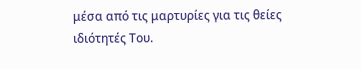μέσα από τις μαρτυρίες για τις θείες ιδιότητές Του.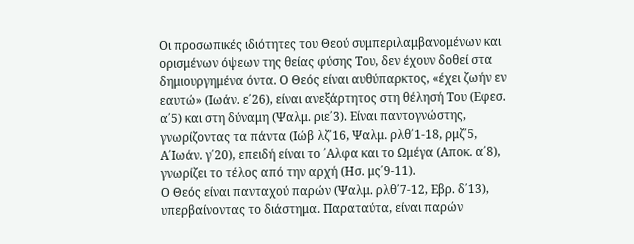Οι προσωπικές ιδιότητες του Θεού συμπεριλαμβανομένων και ορισμένων όψεων της θείας φύσης Του, δεν έχουν δοθεί στα δημιουργημένα όντα. Ο Θεός είναι αυθύπαρκτος, «έχει ζωήν εν εαυτώ» (Ιωάν. ε΄26), είναι ανεξάρτητος στη θέλησή Του (Εφεσ. α΄5) και στη δύναμη (Ψαλμ. ριε΄3). Είναι παντογνώστης, γνωρίζοντας τα πάντα (Ιώβ λζ΄16, Ψαλμ. ρλθ΄1-18, ρμζ΄5, Α΄Ιωάν. γ΄20), επειδή είναι το ΄Αλφα και το Ωμέγα (Αποκ. α΄8), γνωρίζει το τέλος από την αρχή (Ησ. μς΄9-11).
Ο Θεός είναι πανταχού παρών (Ψαλμ. ρλθ΄7-12, Εβρ. δ΄13), υπερβαίνοντας το διάστημα. Παραταύτα, είναι παρών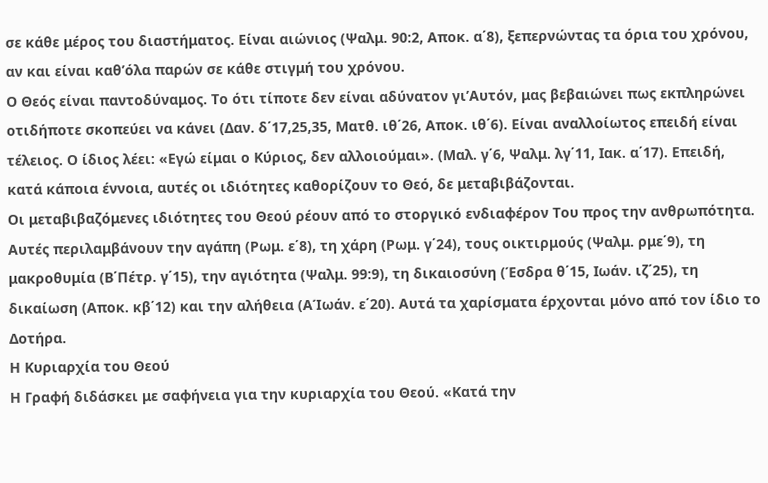σε κάθε μέρος του διαστήματος. Είναι αιώνιος (Ψαλμ. 90:2, Αποκ. α΄8), ξεπερνώντας τα όρια του χρόνου, αν και είναι καθ’όλα παρών σε κάθε στιγμή του χρόνου.
Ο Θεός είναι παντοδύναμος. Το ότι τίποτε δεν είναι αδύνατον γι’Αυτόν, μας βεβαιώνει πως εκπληρώνει οτιδήποτε σκοπεύει να κάνει (Δαν. δ΄17,25,35, Ματθ. ιθ΄26, Αποκ. ιθ΄6). Είναι αναλλοίωτος επειδή είναι τέλειος. Ο ίδιος λέει: «Εγώ είμαι ο Κύριος, δεν αλλοιούμαι». (Μαλ. γ΄6, Ψαλμ. λγ΄11, Ιακ. α΄17). Επειδή, κατά κάποια έννοια, αυτές οι ιδιότητες καθορίζουν το Θεό, δε μεταβιβάζονται.
Οι μεταβιβαζόμενες ιδιότητες του Θεού ρέουν από το στοργικό ενδιαφέρον Του προς την ανθρωπότητα. Αυτές περιλαμβάνουν την αγάπη (Ρωμ. ε΄8), τη χάρη (Ρωμ. γ΄24), τους οικτιρμούς (Ψαλμ. ρμε΄9), τη μακροθυμία (Β΄Πέτρ. γ΄15), την αγιότητα (Ψαλμ. 99:9), τη δικαιοσύνη (Έσδρα θ΄15, Ιωάν. ιζ΄25), τη δικαίωση (Αποκ. κβ΄12) και την αλήθεια (ΑΊωάν. ε΄20). Αυτά τα χαρίσματα έρχονται μόνο από τον ίδιο το Δοτήρα.
Η Κυριαρχία του Θεού
Η Γραφή διδάσκει με σαφήνεια για την κυριαρχία του Θεού. «Κατά την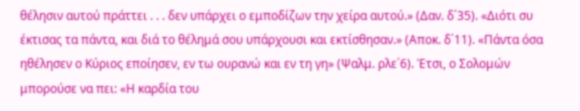θέλησιν αυτού πράττει . . . δεν υπάρχει ο εμποδίζων την χείρα αυτού.» (Δαν. δ΄35). «Διότι συ έκτισας τα πάντα, και διά το θέλημά σου υπάρχουσι και εκτίσθησαν.» (Αποκ. δ΄11). «Πάντα όσα ηθέλησεν ο Κύριος εποίησεν, εν τω ουρανώ και εν τη γη» (Ψαλμ. ρλε΄6). Έτσι, ο Σολομών μπορούσε να πει: «Η καρδία του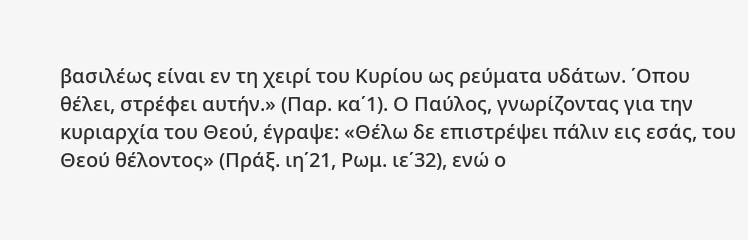βασιλέως είναι εν τη χειρί του Κυρίου ως ρεύματα υδάτων. ΄Οπου θέλει, στρέφει αυτήν.» (Παρ. κα΄1). Ο Παύλος, γνωρίζοντας για την κυριαρχία του Θεού, έγραψε: «Θέλω δε επιστρέψει πάλιν εις εσάς, του Θεού θέλοντος» (Πράξ. ιη΄21, Ρωμ. ιε΄32), ενώ ο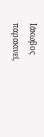Ιάκωβος παρακινεί,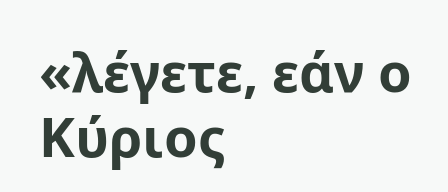«λέγετε, εάν ο Κύριος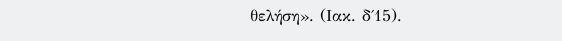θελήση». (Ιακ. δ΄15).